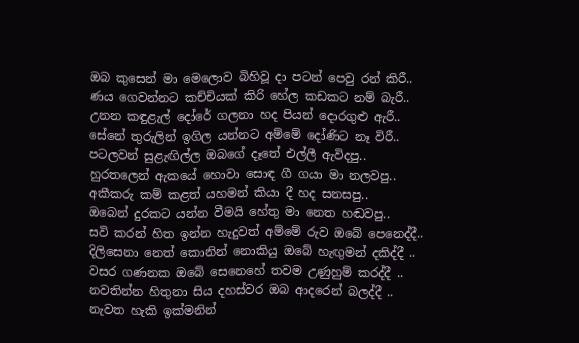ඔබ කුසෙන් මා මෙලොව බිහිවූ දා පටන් පෙවු රන් කිරී..
ණය ගෙවන්නට කච්චියක් කිරි හේල කඩකට නම් බැරී..
උනන කඳුළැල් දෝරේ ගලනා හද පියන් දොරගුළු ඇරී..
සේනේ තුරුලින් ඉගිල යන්නට අම්මේ දෝණිට නෑ විරී..
පටලවන් සුළැඟිල්ල ඔබගේ දෑතේ එල්ලී ඇවිදපු..
හුරතලෙන් ඇකයේ හොවා සොඳ ගී ගයා මා නලවපු..
අකීකරු කම් කළත් යහමන් කියා දී හද සනසපු..
ඔබෙන් දුරකට යන්න වීමයි හේතු මා නෙත හඬවපු..
සවි කරන් හිත ඉන්න හැදුවත් අම්මේ රුව ඔබේ පෙනෙද්දී..
දිලිසෙනා නෙත් කොනින් නොකියු ඔබේ හැඟුමන් දකිද්දී ..
වසර ගණනක ඔබේ සෙනෙහේ තවම උණුහුම් කරද්දී ..
නවතින්න හිතුනා සිය දහස්වර ඔබ ආදරෙන් බලද්දී ..
නැවත හැකි ඉක්මනින්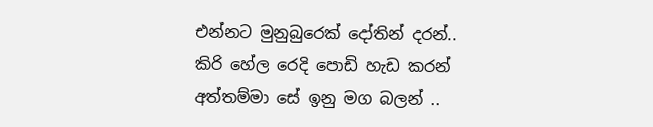එන්නට මුනුබුරෙක් දෝතින් දරන්..
කිරි හේල රෙදි පොඩි හැඩ කරන් අත්තම්මා සේ ඉනු මග බලන් ..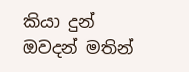කියා දුන් ඔවදන් මතින්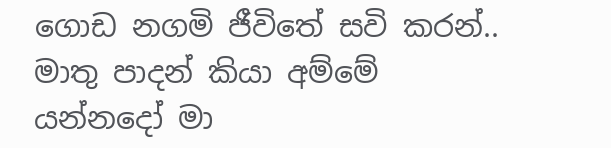ගොඩ නගමි ජීවිතේ සවි කරන්..
මාතු පාදන් කියා අම්මේ යන්නදෝ මා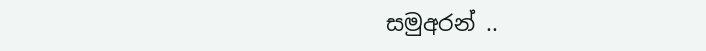සමුඅරන් ..